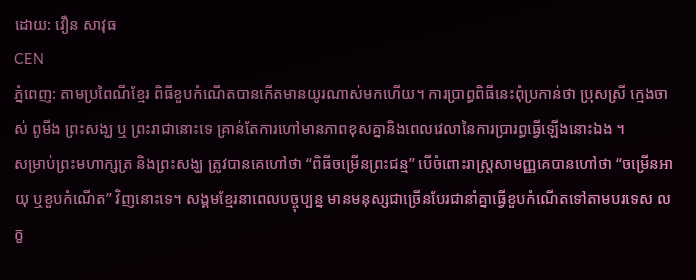ដោយ: វឿន សាវុធ
CEN
ភ្នំពេញ: តាមប្រពៃណីខ្មែរ ពិធីខួបកំណើតបានកើតមានយូរណាស់មកហើយ។ ការប្រាព្ធពិធីនេះពុំប្រកាន់ថា ប្រុសស្រី ក្មេងចាស់ ពូមីង ព្រះសង្ឃ ឬ ព្រះរាជានោះទេ គ្រាន់តែការហៅមានភាពខុសគ្នានិងពេលវេលានៃការប្រារព្ធធ្វើឡើងនោះឯង ។
សម្រាប់ព្រះមហាក្សត្រ និងព្រះសង្ឃ ត្រូវបានគេហៅថា “ពិធីចម្រើនព្រះជន្ម” បើចំពោះរាស្ត្រសាមញ្ញគេបានហៅថា “ចម្រើនអាយុ ឬខួបកំណើត” វិញនោះទេ។ សង្គមខ្មែរនាពេលបច្ចុប្បន្ន មានមនុស្សជាច្រើនបែរជានាំគ្នាធ្វើខួបកំណើតទៅតាមបរទេស លក្ខ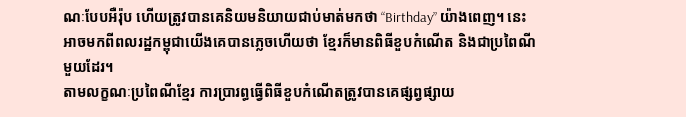ណៈបែបអឺរ៉ុប ហើយត្រូវបានគេនិយមនិយាយជាប់មាត់មកថា “Birthday” យ៉ាងពេញ។ នេះអាចមកពីពលរដ្ឋកម្ពុជាយើងគេបានភ្លេចហើយថា ខ្មែរក៏មានពិធីខួបកំណើត និងជាប្រពៃណីមួយដែរ។
តាមលក្ខណៈប្រពៃណីខ្មែរ ការប្រារព្ធធ្វើពិធីខួបកំណើតត្រូវបានគេផ្សព្វផ្សាយ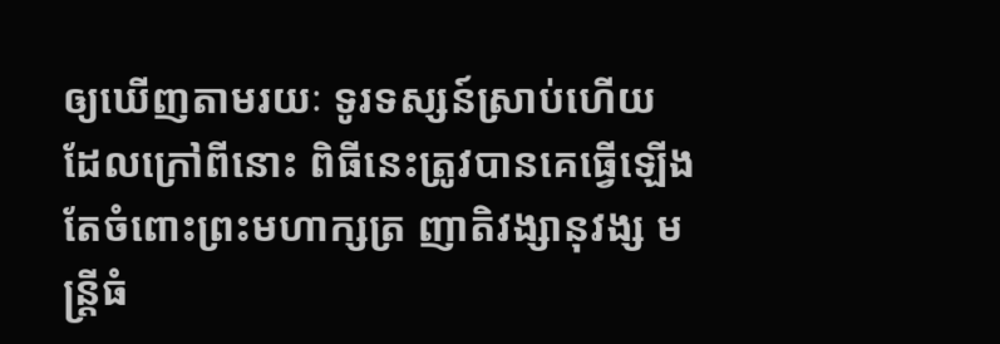ឲ្យឃើញតាមរយៈ ទូរទស្សន៍ស្រាប់ហើយ ដែលក្រៅពីនោះ ពិធីនេះត្រូវបានគេធ្វើឡើង តែចំពោះព្រះមហាក្សត្រ ញាតិវង្សានុវង្ស មន្ត្រីធំ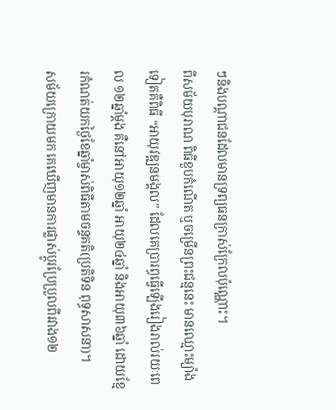ៗនិងបណ្តាជនដែលមានទ្រព្យធនក្រាស់ក្រែលប៉ុណ្ណោះ។
ពីសម័យបុរាណ ពិធីខួបកំណើត ឬចម្រើនព្រះជន្មនេះ មានឈ្មោះម្យ៉ាងទៀតគឺពិធី “អាយុវឌ្ឍនមង្គល” ដែលគេប្រារព្ធធ្វើឡើងរៀងរាល់រយៈពេល ១២ឆ្នាំម្តង គឺនៅអាយុ១២ឆ្នាំ អាយុ២៤ឆ្នាំ និងអាយុ៣៦ឆ្នាំ ដោយខ្មែរកំណត់យកថ្ងៃខែឆ្នាំម្ចាស់ពិធីតាមចន្ទគតិ(ប្រតិទិន ពុទ្ធសាសនា)។
សម័យក្រោយមក គេឃើញមានការផ្លាស់ប្តូរប្រែប្រួលពីរវាង១២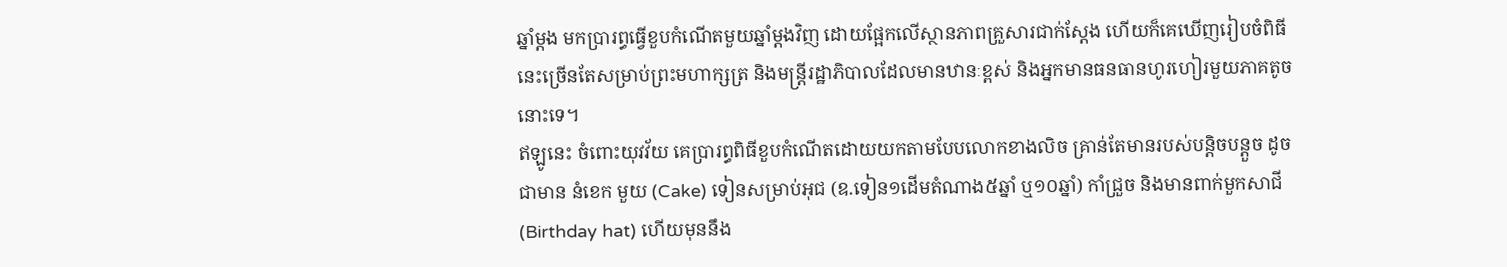ឆ្នាំម្តង មកប្រារព្ធធ្វើខួបកំណើតមួយឆ្នាំម្តងវិញ ដោយផ្អែកលើស្ថានភាពគ្រួសារជាក់ស្តែង ហើយក៏គេឃើញរៀបចំពិធីនេះច្រើនតែសម្រាប់ព្រះមហាក្សត្រ និងមន្ត្រីរដ្ឋាភិបាលដែលមានឋានៈខ្ពស់ និងអ្នកមានធនធានហូរហៀរមួយភាគតូចនោះទេ។
ឥឡូនេះ ចំពោះយុវវ័យ គេប្រារព្ធពិធីខួបកំណើតដោយយកតាមបែបលោកខាងលិច គ្រាន់តែមានរបស់បន្តិចបន្តួច ដូចជាមាន នំខេក មួយ (Cake) ទៀនសម្រាប់អុជ (ឧ.ទៀន១ដើមតំណាង៥ឆ្នាំ ឬ១០ឆ្នាំ) កាំជ្រួច និងមានពាក់មួកសាជី (Birthday hat) ហើយមុននឹង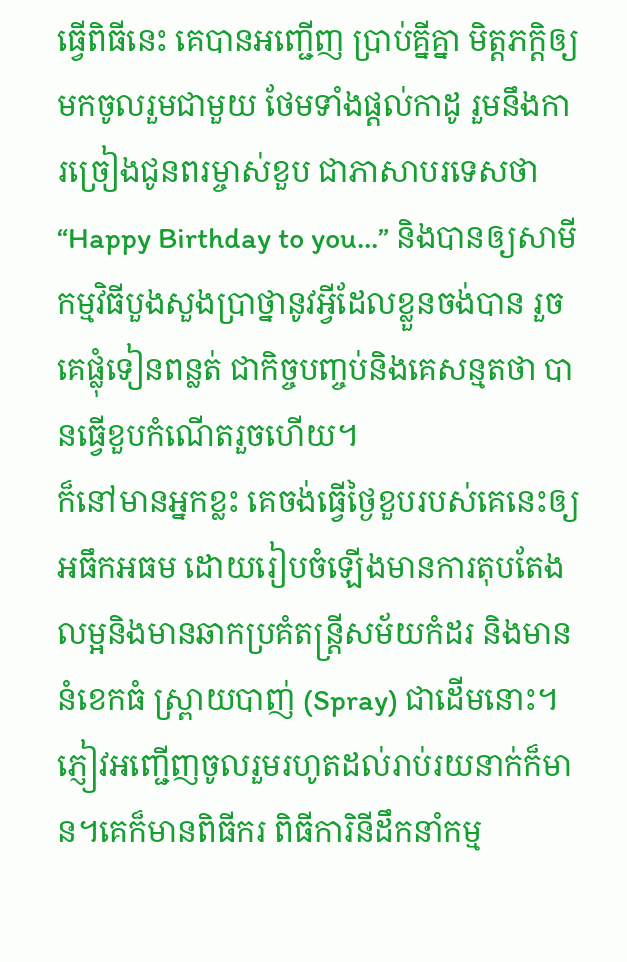ធ្វើពិធីនេះ គេបានអញ្ជើញ ប្រាប់គ្នីគ្នា មិត្តភក្តិឲ្យមកចូលរួមជាមួយ ថែមទាំងផ្តល់កាដូ រួមនឹងការច្រៀងជូនពរម្ចាស់ខួប ជាភាសាបរទេសថា “Happy Birthday to you…” និងបានឲ្យសាមីកម្មវិធីបួងសួងប្រាថ្នានូវអ្វីដែលខ្លួនចង់បាន រួចគេផ្លុំទៀនពន្លត់ ជាកិច្ចបញ្ចប់និងគេសន្មតថា បានធ្វើខួបកំណើតរួចហើយ។
ក៏នៅមានអ្នកខ្លះ គេចង់ធ្វើថ្ងៃខួបរបស់គេនេះឲ្យអធឹកអធម ដោយរៀបចំឡើងមានការតុបតែងលម្អនិងមានឆាកប្រគំតន្ត្រីសម័យកំដរ និងមាននំខេកធំ ស្ព្រាយបាញ់ (Spray) ជាដើមនោះ។
ភ្ញៀវអញ្ជើញចូលរួមរហូតដល់រាប់រយនាក់ក៏មាន។គេក៏មានពិធីករ ពិធីការិនីដឹកនាំកម្ម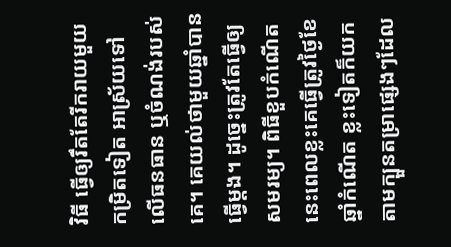វិធី ធ្វើឲ្យរឹតតែរីករាយមួយកម្រិតទៀត អាស្រ័យទៅលើធនធាន ឬចំណង់របស់គេ។ គេយល់ថាមួយឆ្នាំបានធ្វើម្តង។ ដូច្នេះត្រូវតែធ្វើឲ្យសមរម្យ។ ពិធីខួបកំណើតនេះពេលខ្លះគេធ្វើត្រូវថ្ងៃខែឆ្នាំកំណើត ខ្លះទៀតក៏យកតាមក្បួនតម្រាផ្សេងៗដែល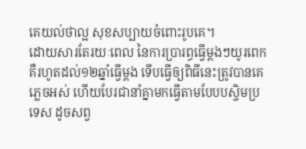គេយល់ថាល្អ សុខសប្បាយចំពោះរូបគេ។
ដោយសារតែរយៈពេល នៃការប្រារព្ធធ្វើម្ដងៗយូរពេក គឺរហូតដល់១២ឆ្នាំធ្វើម្ដង ទើបធ្វើឲ្យពិធីនេះត្រូវបានគេភ្លេចអស់ ហើយបែរជានាំគ្នាមកធ្វើតាមបែបបស្ចិមប្រទេស ដូចសព្វ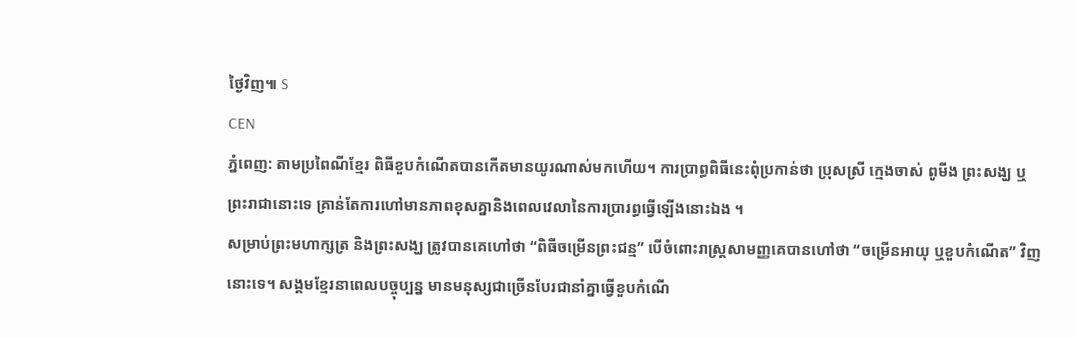ថ្ងៃវិញ៕ S
CEN
ភ្នំពេញ: តាមប្រពៃណីខ្មែរ ពិធីខួបកំណើតបានកើតមានយូរណាស់មកហើយ។ ការប្រាព្ធពិធីនេះពុំប្រកាន់ថា ប្រុសស្រី ក្មេងចាស់ ពូមីង ព្រះសង្ឃ ឬ ព្រះរាជានោះទេ គ្រាន់តែការហៅមានភាពខុសគ្នានិងពេលវេលានៃការប្រារព្ធធ្វើឡើងនោះឯង ។
សម្រាប់ព្រះមហាក្សត្រ និងព្រះសង្ឃ ត្រូវបានគេហៅថា “ពិធីចម្រើនព្រះជន្ម” បើចំពោះរាស្ត្រសាមញ្ញគេបានហៅថា “ចម្រើនអាយុ ឬខួបកំណើត” វិញនោះទេ។ សង្គមខ្មែរនាពេលបច្ចុប្បន្ន មានមនុស្សជាច្រើនបែរជានាំគ្នាធ្វើខួបកំណើ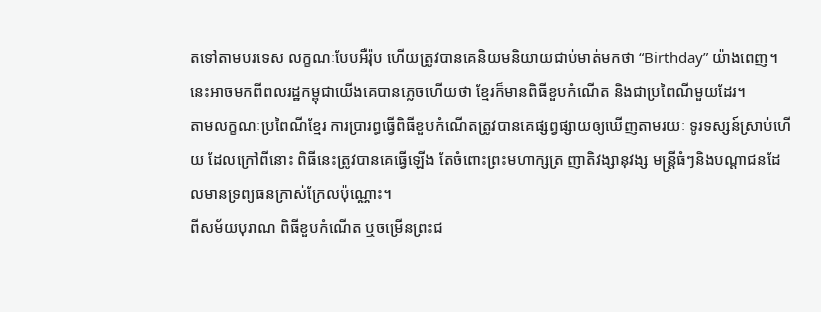តទៅតាមបរទេស លក្ខណៈបែបអឺរ៉ុប ហើយត្រូវបានគេនិយមនិយាយជាប់មាត់មកថា “Birthday” យ៉ាងពេញ។ នេះអាចមកពីពលរដ្ឋកម្ពុជាយើងគេបានភ្លេចហើយថា ខ្មែរក៏មានពិធីខួបកំណើត និងជាប្រពៃណីមួយដែរ។
តាមលក្ខណៈប្រពៃណីខ្មែរ ការប្រារព្ធធ្វើពិធីខួបកំណើតត្រូវបានគេផ្សព្វផ្សាយឲ្យឃើញតាមរយៈ ទូរទស្សន៍ស្រាប់ហើយ ដែលក្រៅពីនោះ ពិធីនេះត្រូវបានគេធ្វើឡើង តែចំពោះព្រះមហាក្សត្រ ញាតិវង្សានុវង្ស មន្ត្រីធំៗនិងបណ្តាជនដែលមានទ្រព្យធនក្រាស់ក្រែលប៉ុណ្ណោះ។
ពីសម័យបុរាណ ពិធីខួបកំណើត ឬចម្រើនព្រះជ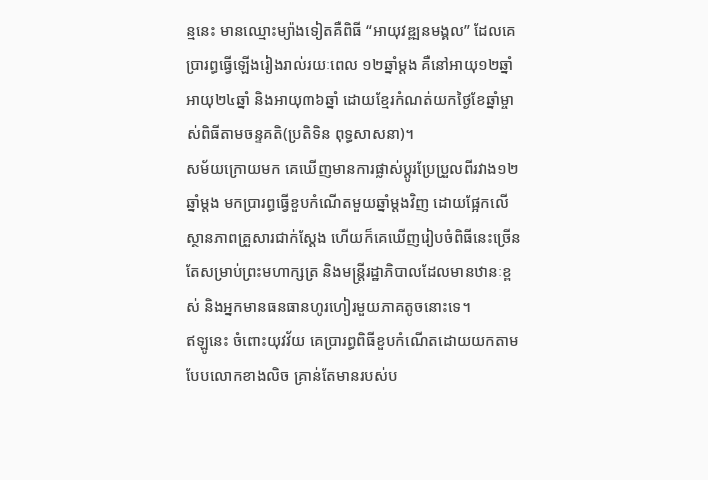ន្មនេះ មានឈ្មោះម្យ៉ាងទៀតគឺពិធី “អាយុវឌ្ឍនមង្គល” ដែលគេប្រារព្ធធ្វើឡើងរៀងរាល់រយៈពេល ១២ឆ្នាំម្តង គឺនៅអាយុ១២ឆ្នាំ អាយុ២៤ឆ្នាំ និងអាយុ៣៦ឆ្នាំ ដោយខ្មែរកំណត់យកថ្ងៃខែឆ្នាំម្ចាស់ពិធីតាមចន្ទគតិ(ប្រតិទិន ពុទ្ធសាសនា)។
សម័យក្រោយមក គេឃើញមានការផ្លាស់ប្តូរប្រែប្រួលពីរវាង១២ឆ្នាំម្តង មកប្រារព្ធធ្វើខួបកំណើតមួយឆ្នាំម្តងវិញ ដោយផ្អែកលើស្ថានភាពគ្រួសារជាក់ស្តែង ហើយក៏គេឃើញរៀបចំពិធីនេះច្រើនតែសម្រាប់ព្រះមហាក្សត្រ និងមន្ត្រីរដ្ឋាភិបាលដែលមានឋានៈខ្ពស់ និងអ្នកមានធនធានហូរហៀរមួយភាគតូចនោះទេ។
ឥឡូនេះ ចំពោះយុវវ័យ គេប្រារព្ធពិធីខួបកំណើតដោយយកតាមបែបលោកខាងលិច គ្រាន់តែមានរបស់ប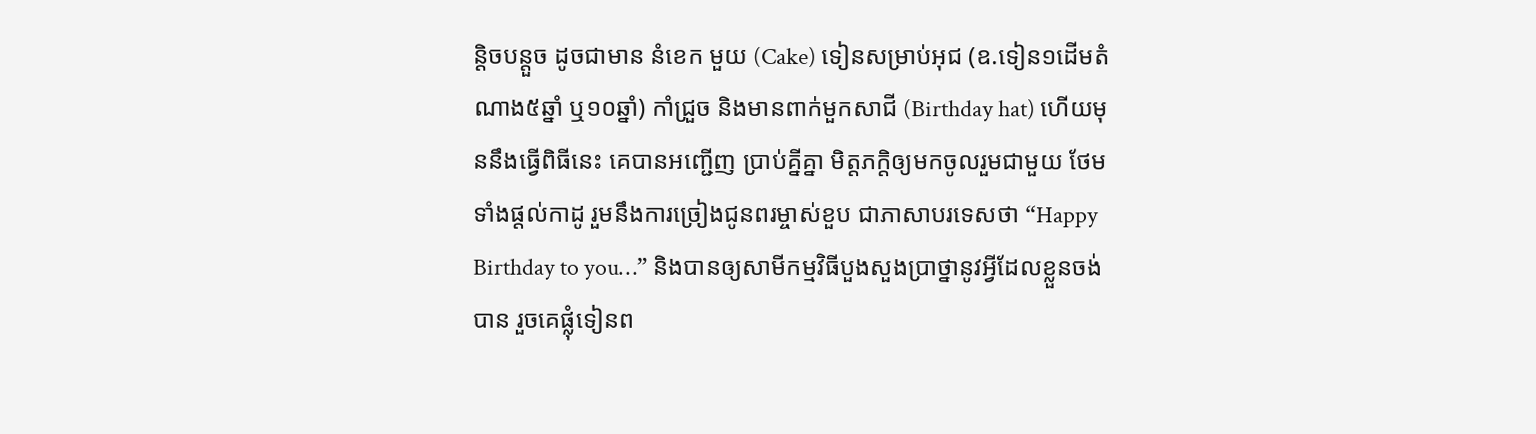ន្តិចបន្តួច ដូចជាមាន នំខេក មួយ (Cake) ទៀនសម្រាប់អុជ (ឧ.ទៀន១ដើមតំណាង៥ឆ្នាំ ឬ១០ឆ្នាំ) កាំជ្រួច និងមានពាក់មួកសាជី (Birthday hat) ហើយមុននឹងធ្វើពិធីនេះ គេបានអញ្ជើញ ប្រាប់គ្នីគ្នា មិត្តភក្តិឲ្យមកចូលរួមជាមួយ ថែមទាំងផ្តល់កាដូ រួមនឹងការច្រៀងជូនពរម្ចាស់ខួប ជាភាសាបរទេសថា “Happy Birthday to you…” និងបានឲ្យសាមីកម្មវិធីបួងសួងប្រាថ្នានូវអ្វីដែលខ្លួនចង់បាន រួចគេផ្លុំទៀនព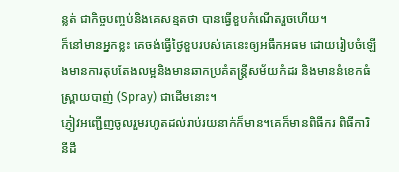ន្លត់ ជាកិច្ចបញ្ចប់និងគេសន្មតថា បានធ្វើខួបកំណើតរួចហើយ។
ក៏នៅមានអ្នកខ្លះ គេចង់ធ្វើថ្ងៃខួបរបស់គេនេះឲ្យអធឹកអធម ដោយរៀបចំឡើងមានការតុបតែងលម្អនិងមានឆាកប្រគំតន្ត្រីសម័យកំដរ និងមាននំខេកធំ ស្ព្រាយបាញ់ (Spray) ជាដើមនោះ។
ភ្ញៀវអញ្ជើញចូលរួមរហូតដល់រាប់រយនាក់ក៏មាន។គេក៏មានពិធីករ ពិធីការិនីដឹ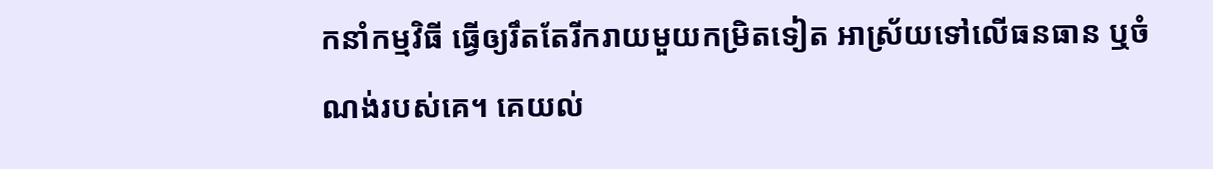កនាំកម្មវិធី ធ្វើឲ្យរឹតតែរីករាយមួយកម្រិតទៀត អាស្រ័យទៅលើធនធាន ឬចំណង់របស់គេ។ គេយល់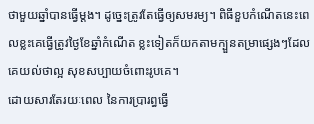ថាមួយឆ្នាំបានធ្វើម្តង។ ដូច្នេះត្រូវតែធ្វើឲ្យសមរម្យ។ ពិធីខួបកំណើតនេះពេលខ្លះគេធ្វើត្រូវថ្ងៃខែឆ្នាំកំណើត ខ្លះទៀតក៏យកតាមក្បួនតម្រាផ្សេងៗដែលគេយល់ថាល្អ សុខសប្បាយចំពោះរូបគេ។
ដោយសារតែរយៈពេល នៃការប្រារព្ធធ្វើ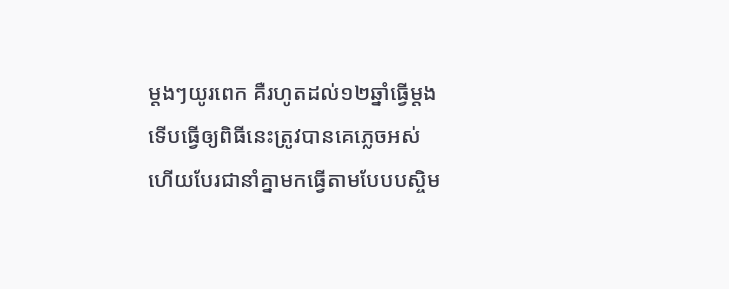ម្ដងៗយូរពេក គឺរហូតដល់១២ឆ្នាំធ្វើម្ដង ទើបធ្វើឲ្យពិធីនេះត្រូវបានគេភ្លេចអស់ ហើយបែរជានាំគ្នាមកធ្វើតាមបែបបស្ចិម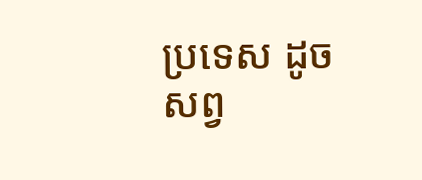ប្រទេស ដូចសព្វ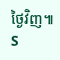ថ្ងៃវិញ៕ S